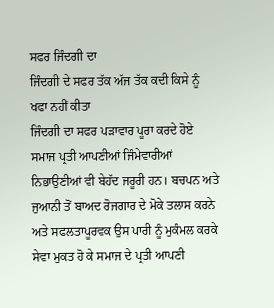ਸਫਰ ਜਿੰਦਗੀ ਦਾ
ਜਿੰਦਗੀ ਦੇ ਸਫਰ ਤੱਕ ਅੱਜ ਤੱਕ ਕਦੀ ਕਿਸੇ ਨੂੰ ਖਫਾ ਨਹੀਂ ਕੀਤਾ
ਜਿੰਦਗੀ ਦਾ ਸਫਰ ਪੜਾਵਾਰ ਪੂਰਾ ਕਰਦੇ ਹੋਏ ਸਮਾਜ ਪ੍ਰਤੀ ਆਪਣੀਆਂ ਜਿੰਮੇਵਾਰੀਆਂ ਨਿਭਾਉਣੀਆਂ ਵੀ ਬੇਹੱਦ ਜਰੂਰੀ ਹਨ। ਬਚਪਨ ਅਤੇ ਜੁਆਨੀ ਤੋਂ ਬਾਅਦ ਰੋਜਗਾਰ ਦੇ ਮੋਕੇ ਤਲਾਸ ਕਰਨੇ ਅਤੇ ਸਫਲਤਾਪੂਰਵਕ ਉਸ ਪਾਰੀ ਨੂੰ ਮੁਕੰਮਲ ਕਰਕੇ ਸੇਵਾ ਮੁਕਤ ਹੋ ਕੇ ਸਮਾਜ ਦੇ ਪ੍ਰਤੀ ਆਪਣੀ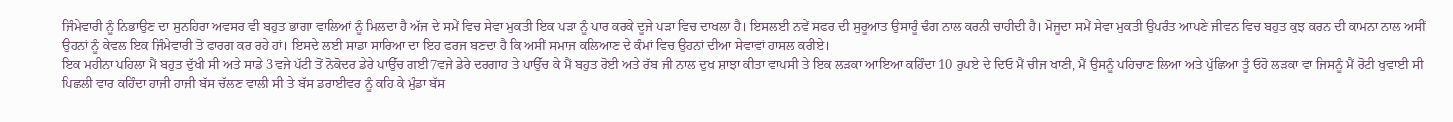ਜਿੰਮੇਵਾਰੀ ਨੂੰ ਨਿਭਾਉਣ ਦਾ ਸੁਨਹਿਰਾ ਅਵਸਰ ਵੀ ਬਹੁਤ ਭਾਗਾ ਵਾਲਿਆਂ ਨੂੰ ਮਿਲਦਾ ਹੈ ਅੱਜ ਦੇ ਸਮੇਂ ਵਿਚ ਸੇਵਾ ਮੁਕਤੀ ਇਕ ਪੜਾ ਨੂੰ ਪਾਰ ਕਰਕੇ ਦੂਜੇ ਪੜਾ ਵਿਚ ਦਾਖਲਾ ਹੈ। ਇਸਲਈ ਨਵੇਂ ਸਫਰ ਦੀ ਸੁਰੂਆਤ ਉਸਾਰੂੰ ਢੰਗ ਨਾਲ ਕਰਨੀ ਚਾਹੀਦੀ ਹੈ। ਮੋਜੂਦਾ ਸਮੇਂ ਸੇਵਾ ਮੁਕਤੀ ਉਪਰੰਤ ਆਪਣੇ ਜੀਵਨ ਵਿਚ ਬਹੁਤ ਕੁਝ ਕਰਨ ਦੀ ਕਾਮਨਾ ਨਾਲ ਅਸੀਂ ਉਹਨਾਂ ਨੂੰ ਕੇਵਲ ਇਕ ਜਿੰਮੇਵਾਰੀ ਤੋ ਫਾਰਗ ਕਰ ਰਹੇ ਹਾਂ। ਇਸਦੇ ਲਈ ਸਾਡਾ ਸਾਰਿਆ ਦਾ ਇਹ ਫਰਜ ਬਣਦਾ ਹੈ ਕਿ ਅਸੀਂ ਸਮਾਜ ਕਲਿਆਣ ਦੇ ਕੰਮਾਂ ਵਿਚ ਉਹਨਾਂ ਦੀਆ ਸੇਵਾਵਾਂ ਹਾਸਲ ਕਰੀਏ।
ਇਕ ਮਹੀਨਾ ਪਹਿਲਾ ਮੈਂ ਬਹੁਤ ਦੁੱਖੀ ਸੀ ਅਤੇ ਸਾਡੇ 3ਵਜੇ ਪੱਟੀ ਤੋਂ ਨੋਕੋਦਰ ਡੇਰੇ ਪਾਉੱਚ ਗਈ7ਵਜੇ ਡੇਰੇ ਦਰਗਾਹ ਤੇ ਪਾਉੱਚ ਕੇ ਮੈਂ ਬਹੁਤ ਰੋਈ ਅਤੇ ਰੱਬ ਜੀ ਨਾਲ ਦੁਖ ਸ਼ਾਝਾ ਕੀਤਾ ਵਾਪਸੀ ਤੇ ਇਕ ਲੜਕਾ ਆਇਆ ਕਹਿੰਦਾ 10 ਰੁਪਏ ਦੇ ਦਿਓ ਮੈਂ ਚੀਜ ਖਾਣੀ, ਮੈਂ ਉਸਨੂੰ ਪਹਿਚਾਣ ਲਿਆ ਅਤੇ ਪੁੱਛਿਆ ਤੂੰ ਓਹੋ ਲੜਕਾ ਵਾ ਜਿਸਨੂੰ ਮੈਂ ਰੋਟੀ ਖੁਵਾਈ ਸੀ ਪਿਛਲੀ ਵਾਰ ਕਹਿੰਦਾ ਹਾਜੀ ਹਾਜੀ ਬੱਸ ਚੱਲਣ ਵਾਲੀ ਸੀ ਤੇ ਬੱਸ ਡਰਾਈਵਰ ਨੂੰ ਕਹਿ ਕੇ ਮੁੰਡਾ ਬੱਸ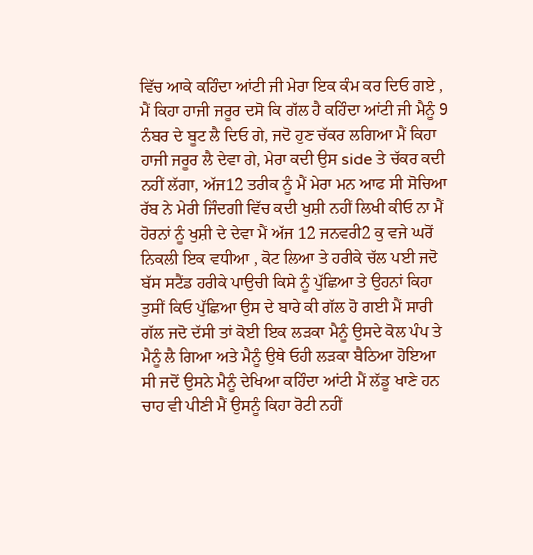ਵਿੱਚ ਆਕੇ ਕਹਿੰਦਾ ਆਂਟੀ ਜੀ ਮੇਰਾ ਇਕ ਕੰਮ ਕਰ ਦਿਓ ਗਏ , ਮੈਂ ਕਿਹਾ ਹਾਜੀ ਜਰੂਰ ਦਸੋ ਕਿ ਗੱਲ ਹੈ ਕਹਿੰਦਾ ਆਂਟੀ ਜੀ ਮੈਨੂੰ 9 ਨੰਬਰ ਦੇ ਬੂਟ ਲੈ ਦਿਓ ਗੇ, ਜਦੋ ਹੁਣ ਚੱਕਰ ਲਗਿਆ ਮੈਂ ਕਿਹਾ ਹਾਜੀ ਜਰੂਰ ਲੈ ਦੇਵਾ ਗੇ, ਮੇਰਾ ਕਦੀ ਉਸ side ਤੇ ਚੱਕਰ ਕਦੀ ਨਹੀਂ ਲੱਗਾ, ਅੱਜ12 ਤਰੀਕ ਨੂੰ ਮੈਂ ਮੇਰਾ ਮਨ ਆਫ ਸੀ ਸੋਚਿਆ ਰੱਬ ਨੇ ਮੇਰੀ ਜਿੰਦਗੀ ਵਿੱਚ ਕਦੀ ਖੁਸ਼ੀ ਨਹੀਂ ਲਿਖੀ ਕੀਓ ਨਾ ਮੈਂ ਹੋਰਨਾਂ ਨੂੰ ਖੁਸ਼ੀ ਦੇ ਦੇਵਾ ਮੈਂ ਅੱਜ 12 ਜਨਵਰੀ2 ਕੁ ਵਜੇ ਘਰੋਂ ਨਿਕਲੀ ਇਕ ਵਧੀਆ , ਕੋਟ ਲਿਆ ਤੇ ਹਰੀਕੇ ਚੱਲ ਪਈ ਜਦੋ ਬੱਸ ਸਟੈਂਡ ਹਰੀਕੇ ਪਾਉਚੀ ਕਿਸੇ ਨੂੰ ਪੁੱਛਿਆ ਤੇ ਉਹਨਾਂ ਕਿਹਾ ਤੁਸੀਂ ਕਿਓ ਪੁੱਛਿਆ ਉਸ ਦੇ ਬਾਰੇ ਕੀ ਗੱਲ ਹੋ ਗਈ ਮੈਂ ਸਾਰੀ ਗੱਲ ਜਦੋ ਦੱਸੀ ਤਾਂ ਕੋਈ ਇਕ ਲੜਕਾ ਮੈਨੂੰ ਉਸਦੇ ਕੋਲ ਪੰਪ ਤੇ ਮੈਨੂੰ ਲੈ ਗਿਆ ਅਤੇ ਮੈਨੂੰ ਉਥੇ ਓਹੀ ਲੜਕਾ ਬੈਠਿਆ ਹੋਇਆ ਸੀ ਜਦੋਂ ਉਸਨੇ ਮੈਨੂੰ ਦੇਖਿਆ ਕਹਿੰਦਾ ਆਂਟੀ ਮੈਂ ਲੱਡੂ ਖਾਣੇ ਹਨ ਚਾਹ ਵੀ ਪੀਣੀ ਮੈਂ ਉਸਨੂੰ ਕਿਹਾ ਰੋਟੀ ਨਹੀਂ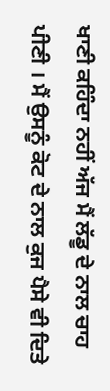ਖਾਣੀ ਕਹਿੰਦਾ ਨਹੀਂ ਅੱਜ ਮੈਂ ਲੱਡੂ ਦੇ ਨਾਲ ਚਾਹ ਪੀਣੀ । ਮੈਂ ਉਸਨੂੰ ਕੋਟ ਦੇ ਨਾਲ ਕੁਜ ਪੈਸੇ ਵੀ ਦਿਤੇ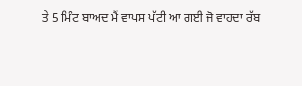ਤੇ 5 ਮਿੰਟ ਬਾਅਦ ਮੈਂ ਵਾਪਸ ਪੱਟੀ ਆ ਗਈ ਜੋ ਵਾਹਦਾ ਰੱਬ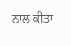ਨਾਲ ਕੀਤਾ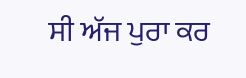ਸੀ ਅੱਜ ਪੁਰਾ ਕਰ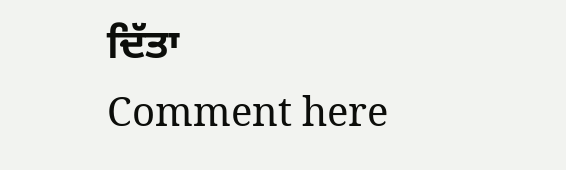ਦਿੱਤਾ
Comment here